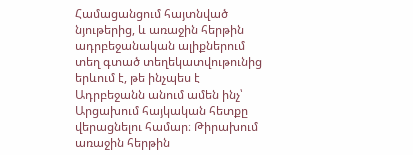Համացանցում հայտնված նյութերից, և առաջին հերթին ադրբեջանական ալիքներում տեղ գտած տեղեկատվութունից երևում է, թե ինչպես է Ադրբեջանն անում ամեն ինչ՝ Արցախում հայկական հետքը վերացնելու համար։ Թիրախում առաջին հերթին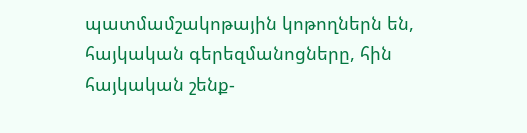պատմամշակոթային կոթողներն են, հայկական գերեզմանոցները, հին հայկական շենք-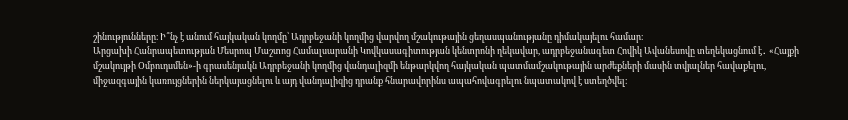շինությունները։ Ի՞նչ է անում հայկական կողմը՝ Ադրբեջանի կողմից վարվող մշակութային ցեղասպանությանը դիմակայելու համար։
Արցախի Հանրապետության Մեսրոպ Մաշտոց Համալսարանի Կովկասագիտության կենտրոնի ղեկավար, ադրբեջանագետ Հովիկ Ավանեսովը տեղեկացնում է․ «Հայքի մշակույթի Օմբուդսմեն»-ի գրասենյակն Ադրբեջանի կողմից վանդալիզմի ենթարկվող հայկական պատմամշակութային արժեքների մասին տվյալներ հավաքելու, միջազգային կառույցներին ներկայացնելու և այդ վանդալիզից դրանք հնարավորինս ապահովագրելու նպատակով է ստեղծվել։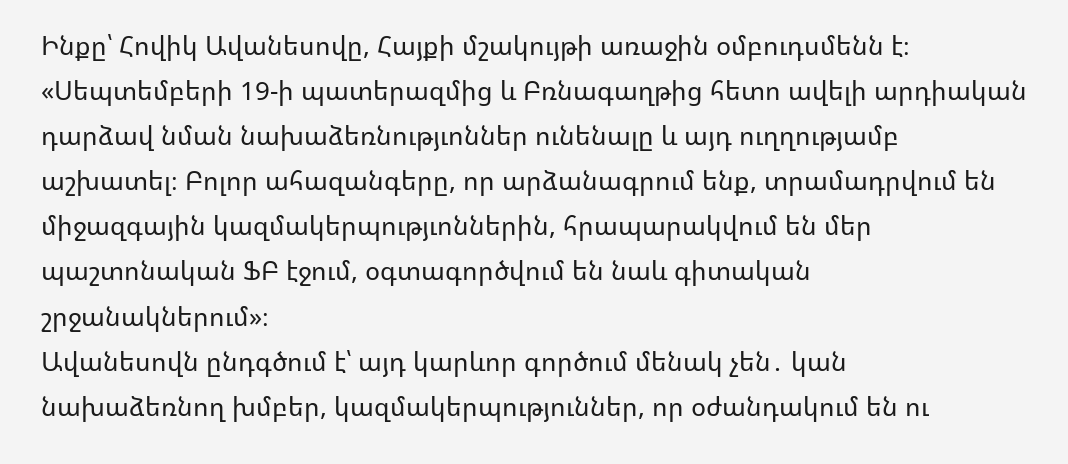Ինքը՝ Հովիկ Ավանեսովը, Հայքի մշակույթի առաջին օմբուդսմենն է։
«Սեպտեմբերի 19-ի պատերազմից և Բռնագաղթից հետո ավելի արդիական դարձավ նման նախաձեռնությւոններ ունենալը և այդ ուղղությամբ աշխատել։ Բոլոր ահազանգերը, որ արձանագրում ենք, տրամադրվում են միջազգային կազմակերպությւոններին, հրապարակվում են մեր պաշտոնական ՖԲ էջում, օգտագործվում են նաև գիտական շրջանակներում»։
Ավանեսովն ընդգծում է՝ այդ կարևոր գործում մենակ չեն․ կան նախաձեռնող խմբեր, կազմակերպություններ, որ օժանդակում են ու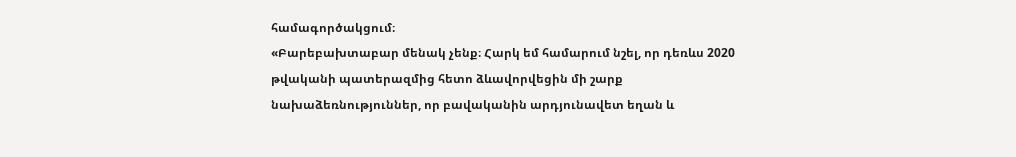համագործակցում։
«Բարեբախտաբար մենակ չենք։ Հարկ եմ համարում նշել, որ դեռևս 2020 թվականի պատերազմից հետո ձևավորվեցին մի շարք նախաձեռնություններ, որ բավականին արդյունավետ եղան և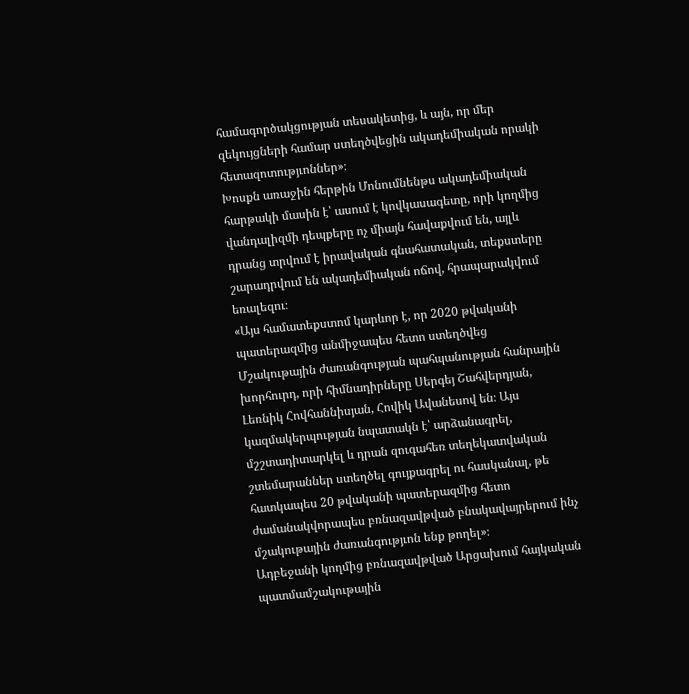համագործակցության տեսակետից, և այն, որ մեր զեկույցների համար ստեղծվեցին ակադեմիական որակի հետազոտությւոններ»։
Խոսքն առաջին հերթին Մոնումնենթս ակադեմիական հարթակի մասին է՝ ասում է կովկասագետը, որի կողմից վանդալիզմի դեպքերը ոչ միայն հավաքվում են, այլև դրանց տրվում է իրավական գնահատական, տեքստերը շարադրվում են ակադեմիական ոճով, հրապարակվում եռալեզու։
«Այս համատեքստոմ կարևոր է, որ 2020 թվականի պատերազմից անմիջապես հետո ստեղծվեց Մշակութային ժառանգության պահպանության հանրային խորհուրդ, որի հիմնադիրները Սերգեյ Շահվերդյան, Լեռնիկ Հովհաննիսյան, Հովիկ Ավանեսով են։ Այս կազմակերպության նպատակն է՝ արձանագրել, մշշտադիտարկել և դրան զուգահեռ տեղեկատվական շտեմարաններ ստեղծել գույքագրել ու հասկանալ, թե հատկապես 20 թվականի պատերազմից հետո ժամանակվորապես բռնազավթված բնակավայրերում ինչ մշակութային ժառանգությւոն ենք թողել»։
Ադբեջանի կողմից բռնազավթված Արցախում հայկական պատմամշակութային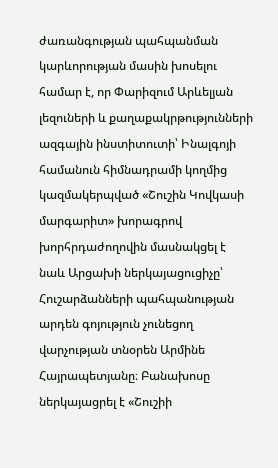ժառանգության պահպանման կարևորության մասին խոսելու համար է, որ Փարիզում Արևելյան լեզուների և քաղաքակրթությունների ազգային ինստիտուտի՝ Ինալգոյի համանուն հիմնադրամի կողմից կազմակերպված «Շուշին Կովկասի մարգարիտ» խորագրով խորհրդաժողովին մասնակցել է նաև Արցախի ներկայացուցիչը՝ Հուշարձանների պահպանության արդեն գոյություն չունեցող վարչության տնօրեն Արմինե Հայրապետյանը։ Բանախոսը ներկայացրել է «Շուշիի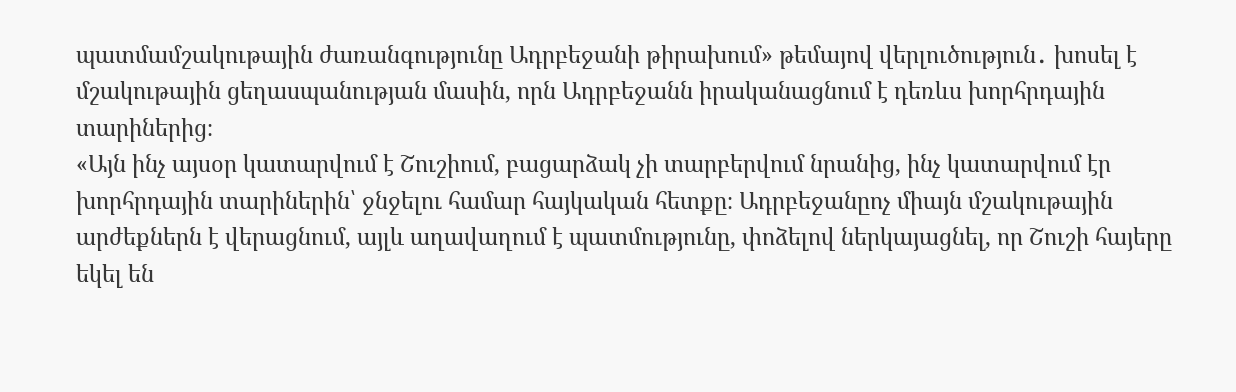պատմամշակութային ժառանգությունը Ադրբեջանի թիրախում» թեմայով վերլուծություն․ խոսել է մշակութային ցեղասպանության մասին, որն Ադրբեջանն իրականացնում է դեռևս խորհրդային տարիներից։
«Այն ինչ այսօր կատարվում է Շուշիում, բացարձակ չի տարբերվում նրանից, ինչ կատարվում էր խորհրդային տարիներին՝ ջնջելու համար հայկական հետքը։ Ադրբեջանըոչ միայն մշակութային արժեքներն է վերացնում, այլև աղավաղում է պատմությունը, փոձելով ներկայացնել, որ Շուշի հայերը եկել են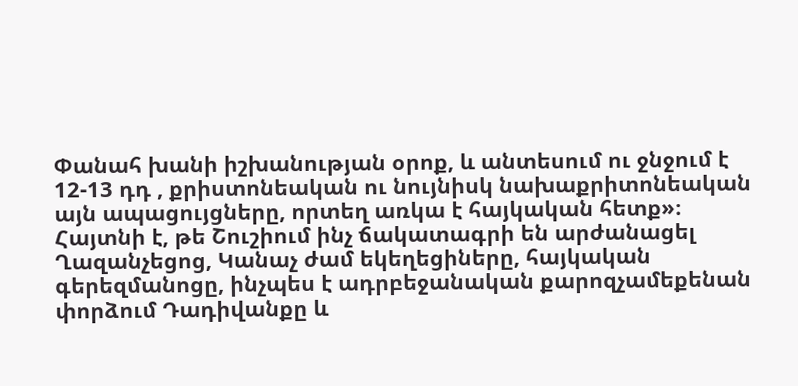Փանահ խանի իշխանության օրոք, և անտեսում ու ջնջում է 12-13 դդ , քրիստոնեական ու նույնիսկ նախաքրիտոնեական այն ապացույցները, որտեղ առկա է հայկական հետք»։
Հայտնի է, թե Շուշիում ինչ ճակատագրի են արժանացել Ղազանչեցոց, Կանաչ ժամ եկեղեցիները, հայկական գերեզմանոցը, ինչպես է ադրբեջանական քարոզչամեքենան փորձում Դադիվանքը և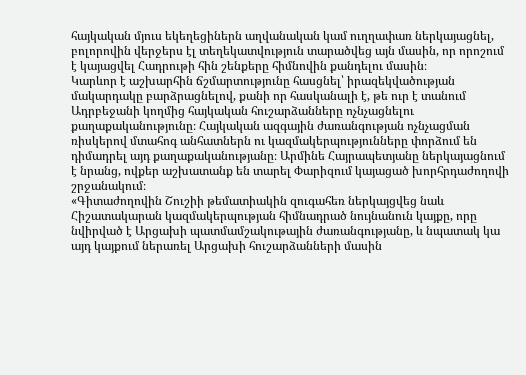հայկական մյուս եկեղեցիներն աղվանական կամ ուղղափառ ներկայացնել, բոլորովին վերջերս էլ տեղեկատվություն տարածվեց այն մասին, որ որոշում է կայացվել Հադրութի հին շենքերը հիմնովին քանդելու մասին։
Կարևոր է աշխարհին ճշմարտությունը հասցնել՝ իրազեկվածության մակարդակը բարձրացնելով, քանի որ հասկանալի է, թե ուր է տանում Ադրբեջանի կողմից հայկական հուշարձանները ոչնչացնելու քաղաքականությունը։ Հայկական ազգային ժառանգության ոչնչացման ռիսկերով մտահոգ անհատներն ու կազմակերպությունները փորձում են դիմադրել այդ քաղաքականությանը։ Արմինե Հայրապետյանը ներկայացնում է նրանց, ովքեր աշխատանք են տարել Փարիզում կայացած խորհրդաժողովի շրջանակում։
«Գիտաժողովին Շուշիի թեմատիակին զուգահեռ ներկայցվեց նաև Հիշատակարան կազմակերպության հիմնադրած նույնանուն կայքը, որը նվիրված է Արցախի պատմամշակութային ժառանգությանը, և նպատակ կա այդ կայքում ներառել Արցախի հուշարձանների մասին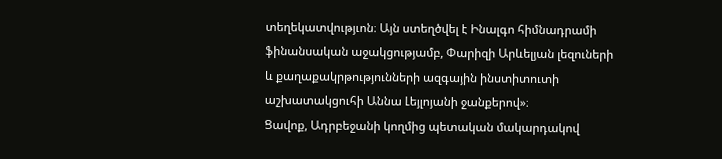տեղեկատվությւոն։ Այն ստեղծվել է Ինալգո հիմնադրամի ֆինանսական աջակցությամբ, Փարիզի Արևելյան լեզուների և քաղաքակրթությունների ազգային ինստիտուտի աշխատակցուհի Աննա Լեյլոյանի ջանքերով»։
Ցավոք, Ադրբեջանի կողմից պետական մակարդակով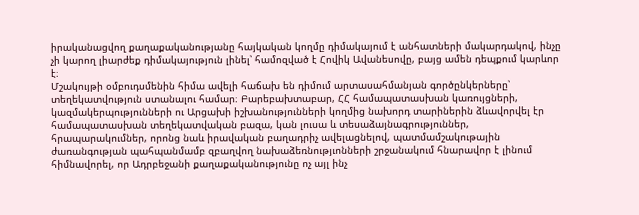իրականացվող քաղաքականությանը հայկական կողմը դիմակայում է անհատների մակարդակով, ինչը չի կարող լիարժեք դիմակայություն լինել՝ համոզված է Հովիկ Ավանեսովը, բայց ամեն դեպքում կարևոր է։
Մշակույթի օմբուդսմենին հիմա ավելի հաճախ են դիմում արտասահմանյան գործընկերները՝ տեղեկատվություն ստանալու համար։ Բարեբախտաբար, ՀՀ համապատասխան կառույցների, կազմակերպությունների ու Արցախի իշխանությունների կողմից նախորդ տարիներին ձևավորվել էր համապատասխան տեղեկատվական բազա, կան լուսա և տեսաձայնագրություններ, հրապարակումներ, որոնց նաև իրավական բաղադրիչ ավելացնելով, պատմամշակութային ժառանգության պահպանմամբ զբաղվող նախաձեռնությւոնների շրջանակում հնարավոր է լինում հիմնավորել, որ Ադրբեջանի քաղաքականությունը ոչ այլ ինչ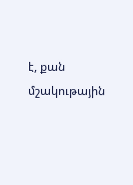է, քան մշակութային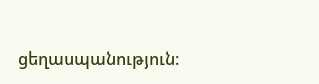ցեղասպանություն։